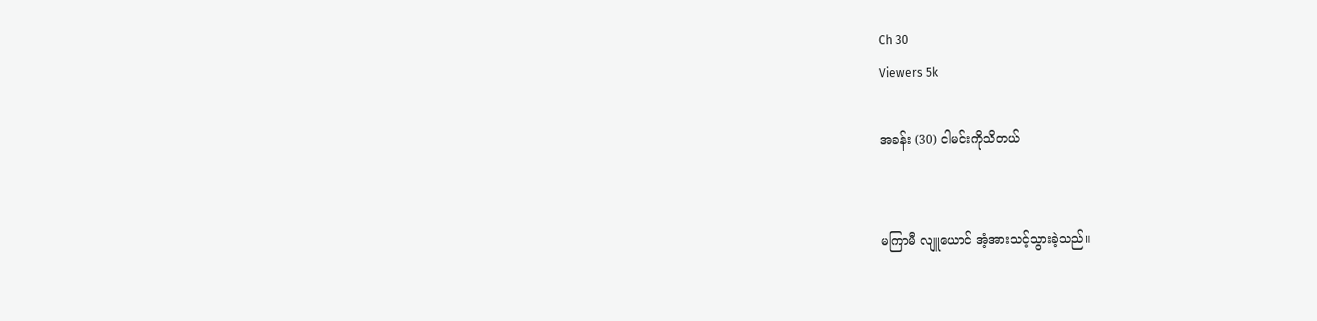Ch 30
Viewers 5k

အခန်း (30) ငါမင်းကိုသိတယ်


မကြာမီ လျူယောင် အံ့အားသင့်သွားခဲ့သည်။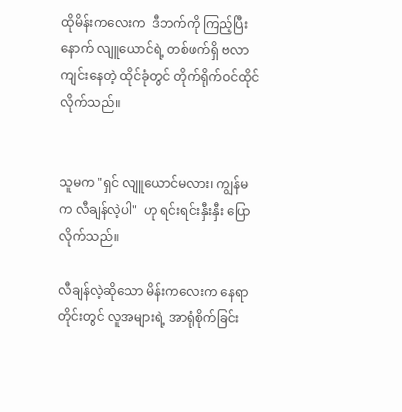ထိုမိန်းကလေးက  ဒီဘက်ကို ကြည့်ပြီးနောက် လျူယောင်ရဲ့ တစ်ဖက်ရှိ ဗလာကျင်းနေတဲ့ ထိုင်ခုံတွင် တိုက်ရိုက်ဝင်ထိုင်လိုက်သည်။


သူမက "ရှင် လျူယောင်မလား၊ ကျွန်မက လီချန်လဲ့ပါ"  ဟု ရင်းရင်းနှီးနှီး ပြောလိုက်သည်။

လီချန်လဲ့ဆိုသော မိန်းကလေးက နေရာတိုင်းတွင် လူအများရဲ့ အာရုံစိုက်ခြင်း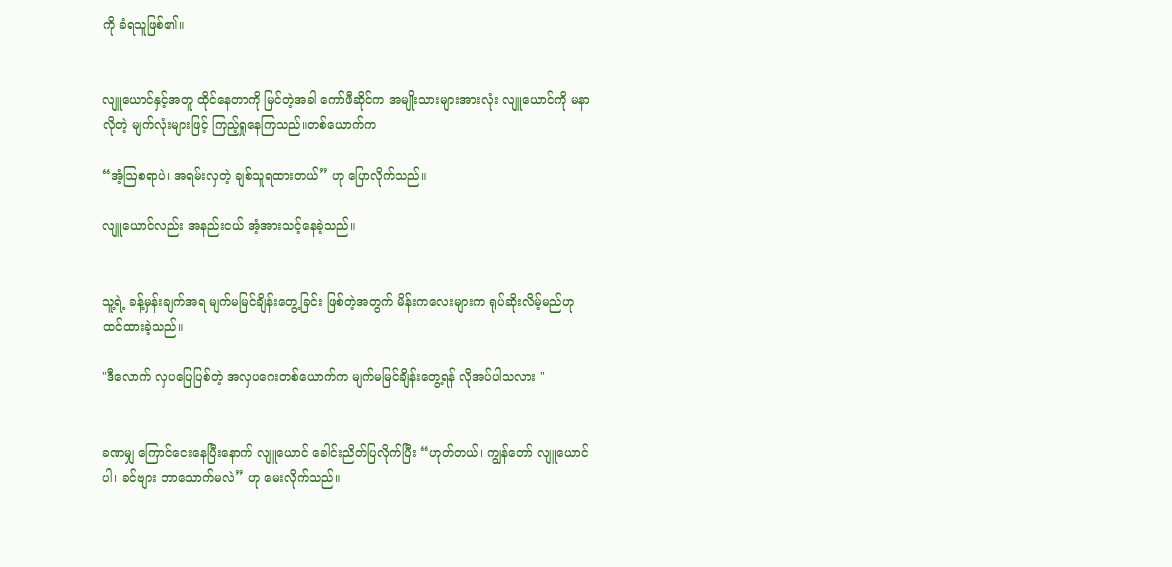ကို ခံရသူဖြစ်၏။


လျူယောင်နှင့်အတူ ထိုင်နေတာကို မြင်တဲ့အခါ ကော်ဖီဆိုင်က အမျိုးသားများအားလုံး လျူယောင်ကို မနာလိုတဲ့ မျက်လုံးများဖြင့် ကြည့်ရှုနေကြသည်။တစ်ယောက်က

“အံ့ဩစရာပဲ၊ အရမ်းလှတဲ့ ချစ်သူရထားတယ်” ဟု ပြောလိုက်သည်။

လျူယောင်လည်း အနည်းငယ် အံ့အားသင့်နေခဲ့သည်။


သူ့ရဲ့ ခန့်မှန်းချက်အရ မျက်မမြင်ချိန်းတွေ့ခြင်း ဖြစ်တဲ့အတွက် မိန်းကလေးများက ရုပ်ဆိုးလိမ့်မည်ဟု ထင်ထားခဲ့သည်။

"ဒီလောက် လှပပြေပြစ်တဲ့ အလှပဂေးတစ်ယောက်က မျက်မမြင်ချိန်းတွေ့ရန် လိုအပ်ပါသလား "


ခဏမျှ ကြောင်ငေးနေပြီးနောက် လျူယောင် ခေါင်းညိတ်ပြလိုက်ပြီး “ဟုတ်တယ်၊ ကျွန်တော် လျူယောင်ပါ၊ ခင်ဗျား ဘာသောက်မလဲ” ဟု မေးလိုက်သည်။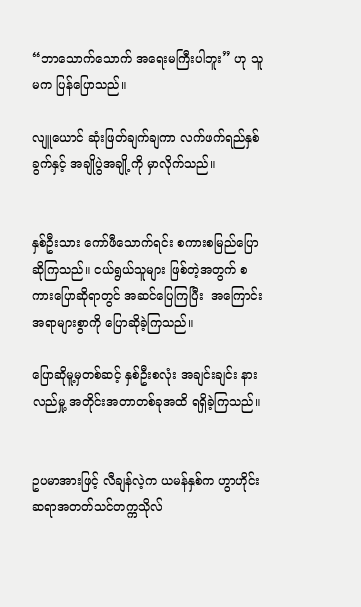“ဘာသောက်သောက် အရေးမကြီးပါဘူး” ဟု သူမက ပြန်ပြောသည်။

လျူယောင် ဆုံးဖြတ်ချက်ချကာ လက်ဖက်ရည်နှစ်ခွက်နှင့် အချိုပွဲအချို့ကို မှာလိုက်သည်။


နှစ်ဦးသား ကော်ဖီသောက်ရင်း စကားစမြည်ပြောဆိုကြသည်။ ငယ်ရွယ်သူများ ဖြစ်တဲ့အတွက် စကားပြောဆိုရာတွင် အဆင်ပြေကြပြီး  အကြောင်းအရာများစွာကို ပြောဆိုခဲ့ကြသည်။

ပြောဆိုမူ့မှတစ်ဆင့် နှစ်ဦးစလုံး အချင်းချင်း နားလည်မှု့ အတိုင်းအတာတစ်ခုအထိ ရရှိခဲ့ကြသည်။


ဥပမာအားဖြင့် လီချန်လဲ့က ယမန်နှစ်က ဟွာဟိုင်း ဆရာအတတ်သင်တက္ကသိုလ်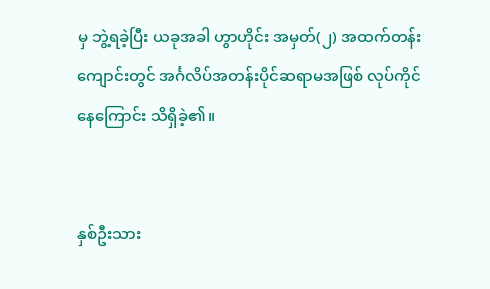မှ ဘွဲ့ရခဲ့ပြီး ယခုအခါ ဟွာဟိုင်း အမှတ်(၂) အထက်တန်းကျောင်းတွင် အင်္ဂလိပ်အတန်းပိုင်ဆရာမအဖြစ် လုပ်ကိုင်နေကြောင်း သိရှိခဲ့၏။


နှစ်ဦးသား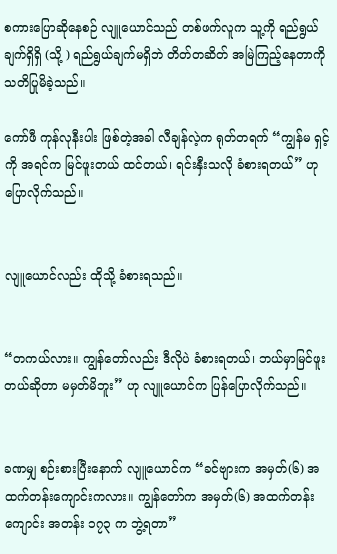စကားပြောဆိုနေစဉ် လျူယောင်သည် တစ်ဖက်လူက သူ့ကို ရည်ရွယ်ချက်ရှိရှိ (သို့ ) ရည်ရွယ်ချက်မရှိဘဲ တိတ်တဆိတ် အမြဲကြည့်နေတာကို သတိပြုမိခဲ့သည်။

ကော်ဖီ ကုန်လုနီးပါး ဖြစ်တဲ့အခါ လီချန်လဲ့က ရုတ်တရက် “ကျွန်မ ရှင့်ကို အရင်က မြင်ဖူးတယ် ထင်တယ်၊ ရင်းနှီးသလို ခံစားရတယ်” ဟု ပြောလိုက်သည်။


လျူယောင်လည်း ထိုသို့ ခံစားရသည်။


“တကယ်လား။ ကျွန်တော်လည်း ဒီလိုပဲ ခံစားရတယ်၊ ဘယ်မှာမြင်ဖူးတယ်ဆိုတာ မမှတ်မိဘူး” ဟု လျူယောင်က ပြန်ပြောလိုက်သည်။


ခဏမျှ စဉ်းစားပြီးနောက် လျူယောင်က “ခင်ဗျားက အမှတ်(၆) အထက်တန်းကျောင်းကလား။ ကျွန်တော်က အမှတ်(၆) အထက်တန်းကျောင်း အတန်း ၁၇၃ က ဘွဲ့ရတာ”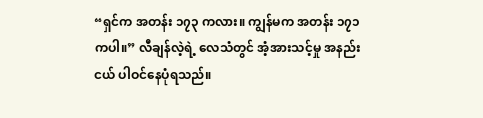“ရှင်က အတန်း ၁၇၃ ကလား။ ကျွန်မက အတန်း ၁၇၁ ကပါ။” လီချန်လဲ့ရဲ့ လေသံတွင် အံ့အားသင့်မှု အနည်းငယ် ပါဝင်နေပုံရသည်။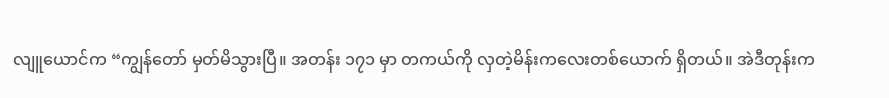လျူယောင်က “ကျွန်တော် မှတ်မိသွားပြီ။ အတန်း ၁၇၁ မှာ တကယ်ကို လှတဲ့မိန်းကလေးတစ်ယောက် ရှိတယ်။ အဲဒီတုန်းက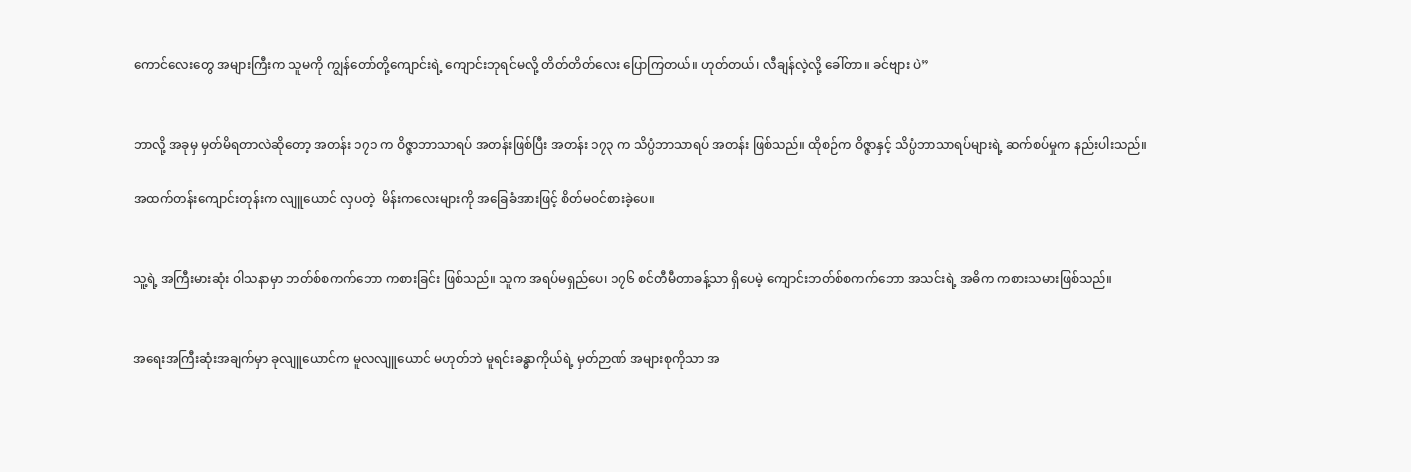ကောင်လေးတွေ အများကြီးက သူမကို ကျွန်တော်တို့ကျောင်းရဲ့ ကျောင်းဘုရင်မလို့ တိတ်တိတ်လေး ပြောကြတယ်။ ဟုတ်တယ်၊ လီချန်လဲ့လို့ ခေါ်တာ။ ခင်ဗျား ပဲ”


ဘာလို့ အခုမှ မှတ်မိရတာလဲဆိုတော့ အတန်း ၁၇၁ က ဝိဇ္ဇာဘာသာရပ် အတန်းဖြစ်ပြီး အတန်း ၁၇၃ က သိပ္ပံဘာသာရပ် အတန်း ဖြစ်သည်။ ထိုစဉ်က ဝိဇ္ဇာနှင့် သိပ္ပံဘာသာရပ်များရဲ့ ဆက်စပ်မှုက နည်းပါးသည်။

အထက်တန်းကျောင်းတုန်းက လျူယောင် လှပတဲ့  မိန်းကလေးများကို အခြေခံအားဖြင့် စိတ်မဝင်စားခဲ့ပေ။


သူ့ရဲ့ အကြီးမားဆုံး ဝါသနာမှာ ဘတ်စ်စကက်ဘော ကစားခြင်း ဖြစ်သည်။ သူက အရပ်မရှည်ပေ၊ ၁၇၆ စင်တီမီတာခန့်သာ ရှိပေမဲ့ ကျောင်းဘတ်စ်စကက်ဘော အသင်းရဲ့ အဓိက ကစားသမားဖြစ်သည်။


အရေးအကြီးဆုံးအချက်မှာ ခုလျူယောင်က မူလလျူယောင် မဟုတ်ဘဲ မူရင်းခန္ဓာကိုယ်ရဲ့ မှတ်ဉာဏ် အများစုကိုသာ အ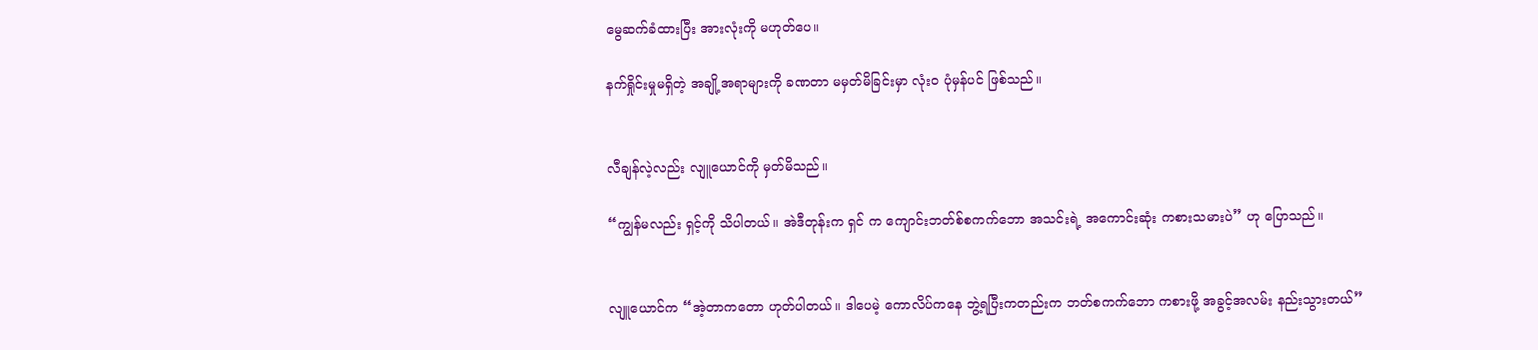မွေဆက်ခံထားပြီး အားလုံးကို မဟုတ်ပေ။

နက်ရှိုင်းမှုမရှိတဲ့ အချို့အရာများကို ခဏတာ မမှတ်မိခြင်းမှာ လုံးဝ ပုံမှန်ပင် ဖြစ်သည်။


လီချန်လဲ့လည်း လျူယောင်ကို မှတ်မိသည်။

“ကျွန်မလည်း ရှင့်ကို သိပါတယ်။ အဲဒီတုန်းက ရှင် က ကျောင်းဘတ်စ်စကက်ဘော အသင်းရဲ့ အကောင်းဆုံး ကစားသမားပဲ” ဟု ပြောသည်။


လျူယောင်က “အဲ့တာကတော ဟုတ်ပါတယ်။ ဒါပေမဲ့ ကောလိပ်ကနေ ဘွဲ့ရပြီးကတည်းက ဘတ်စကက်ဘော ကစားဖို့ အခွင့်အလမ်း နည်းသွားတယ်”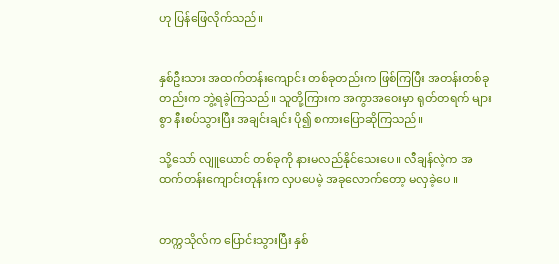ဟု ပြန်ဖြေလိုက်သည်။


နှစ်ဦးသား အထက်တန်းကျောင်း တစ်ခုတည်းက ဖြစ်ကြပြီး အတန်းတစ်ခုတည်းက ဘွဲ့ရခဲ့ကြသည်။ သူတို့ကြားက အကွာအဝေးမှာ ရုတ်တရက် များစွာ နီးစပ်သွားပြီး အချင်းချင်း ပို၍ စကားပြောဆိုကြသည်။

သို့သော် လျူယောင် တစ်ခုကို နားမလည်နိုင်သေးပေ။ လီချန်လဲ့က အထက်တန်းကျောင်းတုန်းက လှပပေမဲ့ အခုလောက်တော့ မလှခဲ့ပေ ။


တက္ကသိုလ်က ပြောင်းသွားပြီး နှစ်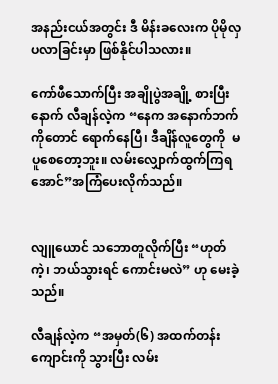အနည်းငယ်အတွင်း ဒီ မိန်းခလေးက ပိုမိုလှပလာခြင်းမှာ ဖြစ်နိုင်ပါသလား။

ကော်ဖီသောက်ပြီး အချိုပွဲအချို့ စားပြီးနောက် လီချန်လဲ့က “နေက အနောက်ဘက်ကိုတောင် ရောက်နေပြီ၊ ဒီချိန်လူတွေကို  မပူစေတော့ဘူး။ လမ်းလျှောက်ထွက်ကြရအောင်”အကြံပေးလိုက်သည်။


လျူယောင် သဘောတူလိုက်ပြီး “ဟုတ်ကဲ့၊ ဘယ်သွားရင် ကောင်းမလဲ” ဟု မေးခဲ့သည်။

လီချန်လဲ့က “အမှတ်(၆) အထက်တန်းကျောင်းကို သွားပြီး လမ်း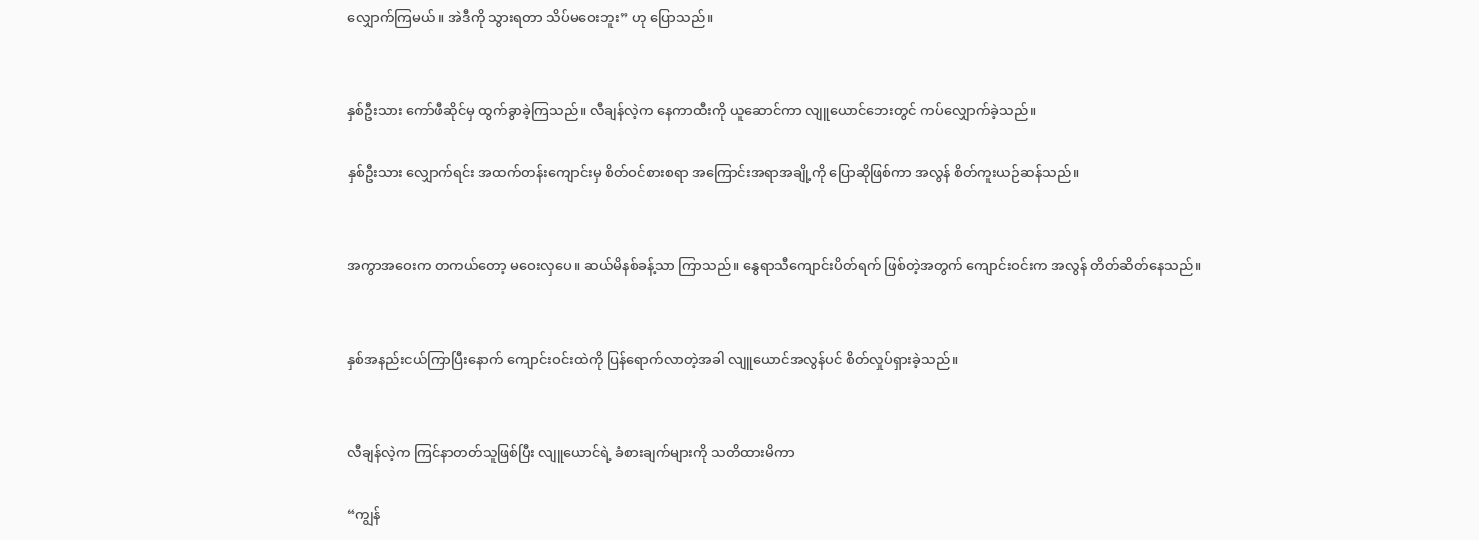လျှောက်ကြမယ်။ အဲဒီကို သွားရတာ သိပ်မဝေးဘူး” ဟု ပြောသည်။


နှစ်ဦးသား ကော်ဖီဆိုင်မှ ထွက်ခွာခဲ့ကြသည်။ လီချန်လဲ့က နေကာထီးကို ယူဆောင်ကာ လျူယောင်ဘေးတွင် ကပ်လျှောက်ခဲ့သည်။

နှစ်ဦးသား လျှောက်ရင်း အထက်တန်းကျောင်းမှ စိတ်ဝင်စားစရာ အကြောင်းအရာအချို့ကို ပြောဆိုဖြစ်ကာ အလွန် စိတ်ကူးယဉ်ဆန်သည်။


အကွာအဝေးက တကယ်တော့ မဝေးလှပေ။ ဆယ်မိနစ်ခန့်သာ ကြာသည်။ နွေရာသီကျောင်းပိတ်ရက် ဖြစ်တဲ့အတွက် ကျောင်းဝင်းက အလွန် တိတ်ဆိတ်နေသည်။


နှစ်အနည်းငယ်ကြာပြီးနောက် ကျောင်းဝင်းထဲကို ပြန်ရောက်လာတဲ့အခါ လျူယောင်အလွန်ပင် စိတ်လှုပ်ရှားခဲ့သည်။


လီချန်လဲ့က ကြင်နာတတ်သူဖြစ်ပြီး လျူယောင်ရဲ့ ခံစားချက်များကို သတိထားမိကာ

“ကျွန်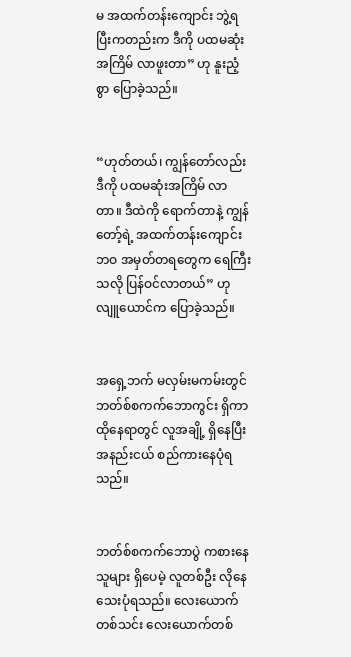မ အထက်တန်းကျောင်း ဘွဲ့ရပြီးကတည်းက ဒီကို ပထမဆုံးအကြိမ် လာဖူးတာ” ဟု နူးညံ့စွာ ပြောခဲ့သည်။


“ဟုတ်တယ်၊ ကျွန်တော်လည်း ဒီကို ပထမဆုံးအကြိမ် လာတာ။ ဒီထဲကို ရောက်တာနဲ့ ကျွန်တော့်ရဲ့ အထက်တန်းကျောင်း ဘဝ အမှတ်တရတွေက ရေကြီးသလို ပြန်ဝင်လာတယ်” ဟု လျူယောင်က ပြောခဲ့သည်။


အရှေ့ဘက် မလှမ်းမကမ်းတွင် ဘတ်စ်စကက်ဘောကွင်း ရှိကာ ထိုနေရာတွင် လူအချို့ ရှိနေပြီး အနည်းငယ် စည်ကားနေပုံရသည်။


ဘတ်စ်စကက်ဘောပွဲ ကစားနေသူများ ရှိပေမဲ့ လူတစ်ဦး လိုနေသေးပုံရသည်။ လေးယောက်တစ်သင်း လေးယောက်တစ်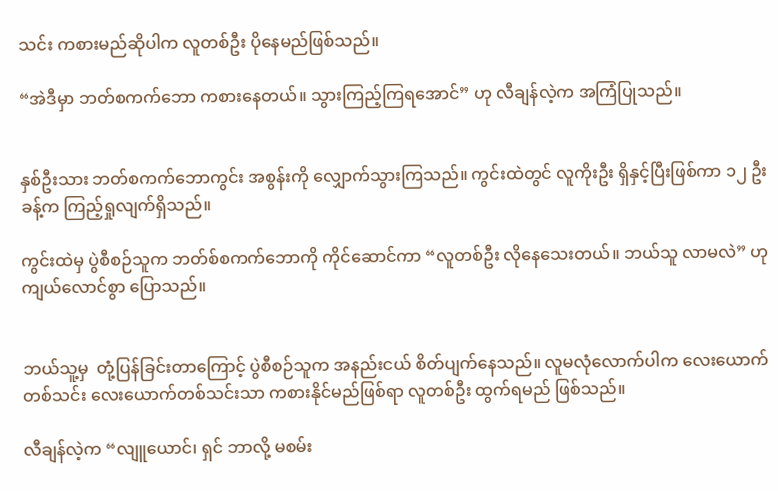သင်း ကစားမည်ဆိုပါက လူတစ်ဦး ပိုနေမည်ဖြစ်သည်။

“အဲဒီမှာ ဘတ်စကက်ဘော ကစားနေတယ်။ သွားကြည့်ကြရအောင်” ဟု လီချန်လဲ့က အကြံပြုသည်။


နှစ်ဦးသား ဘတ်စကက်ဘောကွင်း အစွန်းကို လျှောက်သွားကြသည်။ ကွင်းထဲတွင် လူကိုးဦး ရှိနှင့်ပြီးဖြစ်ကာ ၁၂ ဦးခန့်က ကြည့်ရှုလျက်ရှိသည်။

ကွင်းထဲမှ ပွဲစီစဉ်သူက ဘတ်စ်စကက်ဘောကို ကိုင်ဆောင်ကာ “လူတစ်ဦး လိုနေသေးတယ်။ ဘယ်သူ လာမလဲ” ဟု ကျယ်လောင်စွာ ပြောသည်။


ဘယ်သူ့မှ  တုံ့ပြန်ခြင်းတာကြောင့် ပွဲစီစဉ်သူက အနည်းငယ် စိတ်ပျက်နေသည်။ လူမလုံလောက်ပါက လေးယောက်တစ်သင်း လေးယောက်တစ်သင်းသာ ကစားနိုင်မည်ဖြစ်ရာ လူတစ်ဦး ထွက်ရမည် ဖြစ်သည်။

လီချန်လဲ့က “လျူယောင်၊ ရှင် ဘာလို့ မစမ်း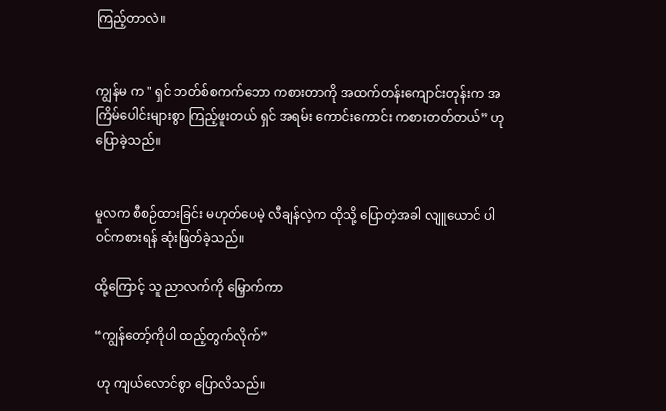ကြည့်တာလဲ။


ကျွန်မ က " ရှင် ဘတ်စ်စကက်ဘော ကစားတာကို အထက်တန်းကျောင်းတုန်းက အကြိမ်ပေါင်းများစွာ ကြည့်ဖူးတယ် ရှင် အရမ်း ကောင်းကောင်း ကစားတတ်တယ်” ဟု ပြောခဲ့သည်။


မူလက စီစဉ်ထားခြင်း မဟုတ်ပေမဲ့ လီချန်လဲ့က ထိုသို့ ပြောတဲ့အခါ လျူယောင် ပါဝင်ကစားရန် ဆုံးဖြတ်ခဲ့သည်။

ထို့ကြောင့် သူ ညာလက်ကို မြှောက်ကာ

“ကျွန်တော့်ကိုပါ ထည့်တွက်လိုက်”

 ဟု ကျယ်လောင်စွာ ပြောလိသည်။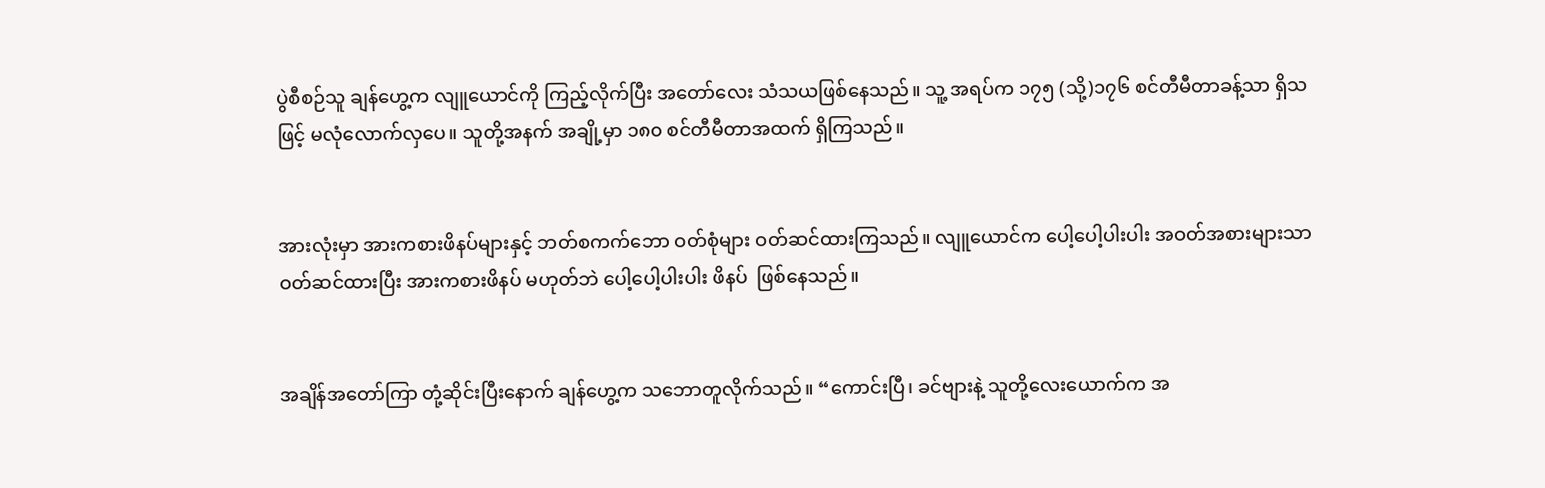ပွဲစီစဉ်သူ ချန်ဟွေ့က လျူယောင်ကို ကြည့်လိုက်ပြီး အတော်လေး သံသယဖြစ်နေသည်။ သူ့ အရပ်က ၁၇၅ (သို့)၁၇၆ စင်တီမီတာခန့်သာ ရှိသဖြင့် မလုံလောက်လှပေ။ သူတို့အနက် အချို့မှာ ၁၈၀ စင်တီမီတာအထက် ရှိကြသည်။


အားလုံးမှာ အားကစားဖိနပ်များနှင့် ဘတ်စကက်ဘော ဝတ်စုံများ ဝတ်ဆင်ထားကြသည်။ လျူယောင်က ပေါ့ပေါ့ပါးပါး အဝတ်အစားများသာ ဝတ်ဆင်ထားပြီး အားကစားဖိနပ် မဟုတ်ဘဲ ပေါ့ပေါ့ပါးပါး ဖိနပ်  ဖြစ်နေသည်။


အချိန်အတော်ကြာ တုံ့ဆိုင်းပြီးနောက် ချန်ဟွေ့က သဘောတူလိုက်သည်။ “ကောင်းပြီ၊ ခင်ဗျားနဲ့ သူတို့လေးယောက်က အ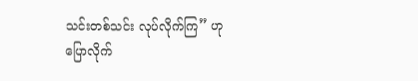သင်းတစ်သင်း လုပ်လိုက်ကြ” ဟု ပြောလိုက်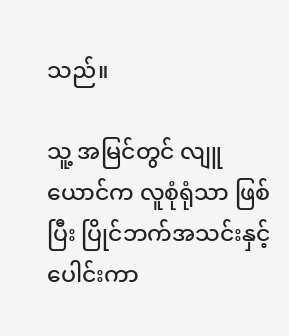သည်။

သူ့ အမြင်တွင် လျူယောင်က လူစုံရုံသာ ဖြစ်ပြီး ပြိုင်ဘက်အသင်းနှင့် ပေါင်းကာ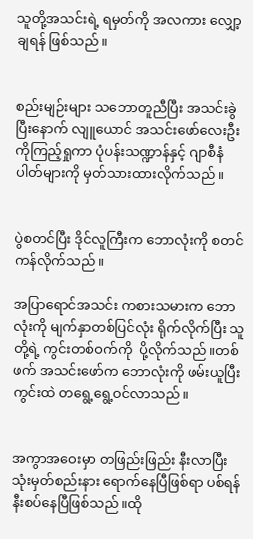သူတို့အသင်းရဲ့ ရမှတ်ကို အလကား လျှော့ချရန် ဖြစ်သည်။


စည်းမျဉ်းများ သဘောတူညီပြီး အသင်းခွဲပြီးနောက် လျူယောင် အသင်းဖော်လေးဦးကိုကြည့်ရှုကာ ပုံပန်းသဏ္ဍာန်နှင့် ဂျာစီနံပါတ်များကို မှတ်သားထားလိုက်သည်။


ပွဲစတင်ပြီး ဒိုင်လူကြီးက ဘောလုံးကို စတင်ကန်လိုက်သည်။

အပြာရောင်အသင်း ကစားသမားက ဘောလုံးကို မျက်နှာတစ်ပြင်လုံး ရိုက်လိုက်ပြီး သူတို့ရဲ့ ကွင်းတစ်ဝက်ကို  ပို့လိုက်သည်။တစ်ဖက် အသင်းဖော်က ဘောလုံးကို ဖမ်းယူပြီး ကွင်းထဲ တရွေ့ရွေ့ဝင်လာသည်။


အကွာအဝေးမှာ တဖြည်းဖြည်း နီးလာပြီး သုံးမှတ်စည်းနား ရောက်နေပြီဖြစ်ရာ ပစ်ရန် နီးစပ်နေပြီဖြစ်သည်။ထို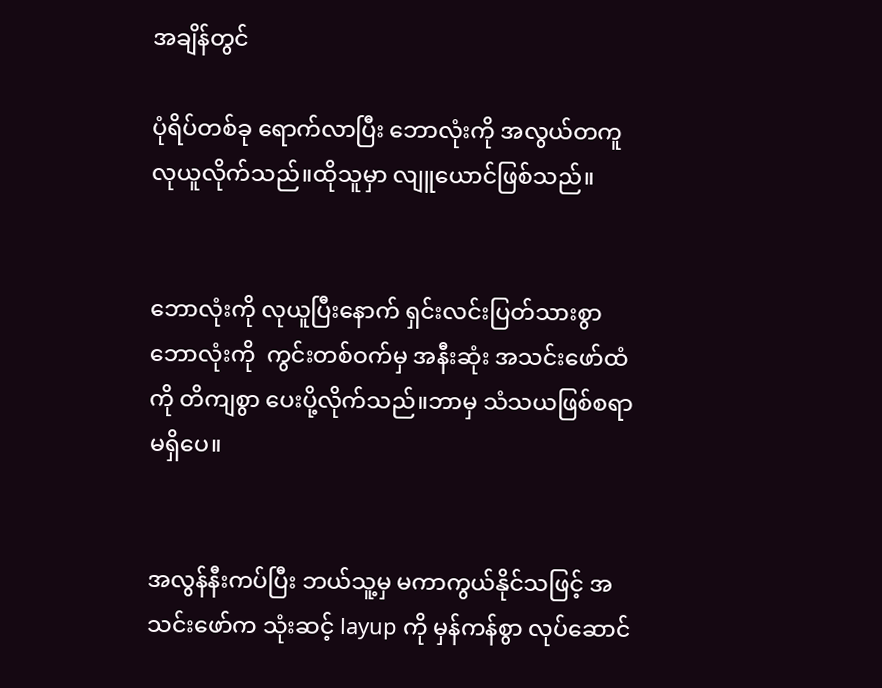အချိန်တွင်

ပုံရိပ်တစ်ခု ရောက်လာပြီး ဘောလုံးကို အလွယ်တကူ လုယူလိုက်သည်။ထိုသူမှာ လျူယောင်ဖြစ်သည်။


ဘောလုံးကို လုယူပြီးနောက် ရှင်းလင်းပြတ်သားစွာ ဘောလုံးကို  ကွင်းတစ်ဝက်မှ အနီးဆုံး အသင်းဖော်ထံကို တိကျစွာ ပေးပို့လိုက်သည်။ဘာမှ သံသယဖြစ်စရာ မရှိပေ။


အလွန်နီးကပ်ပြီး ဘယ်သူ့မှ မကာကွယ်နိုင်သဖြင့် အသင်းဖော်က သုံးဆင့် layup ကို မှန်ကန်စွာ လုပ်ဆောင်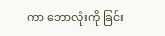ကာ ဘောလုံးကို ခြင်း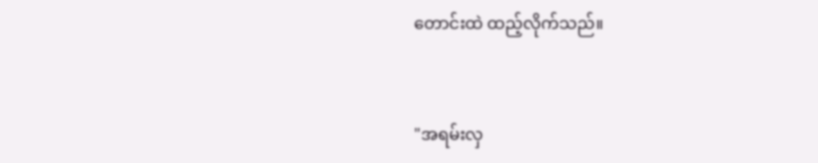တောင်းထဲ ထည့်လိုက်သည်။


"အရမ်းလှ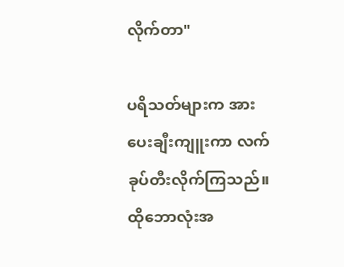လိုက်တာ"

ပရိသတ်များက အားပေးချီးကျူးကာ လက်ခုပ်တီးလိုက်ကြသည်။ ထိုဘောလုံးအ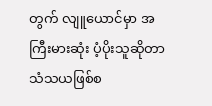တွက် လျူယောင်မှာ အကြီးမားဆုံး ပံ့ပိုးသူဆိုတာ သံသယဖြစ်စ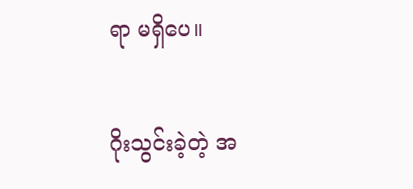ရာ မရှိပေ။


ဂိုးသွင်းခဲ့တဲ့ အ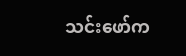သင်းဖော်က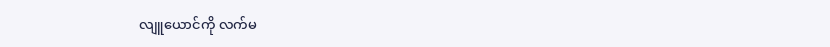လျူယောင်ကို လက်မ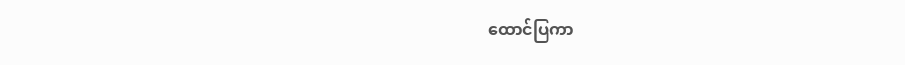ထောင်ပြကာ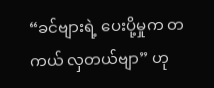“ခင်ဗျားရဲ့ ပေးပို့မှုက တကယ် လှတယ်ဗျာ” ဟု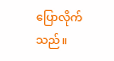ပြောလိုက်သည်။